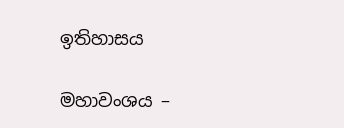ඉතිහාසය

මහාවංශය –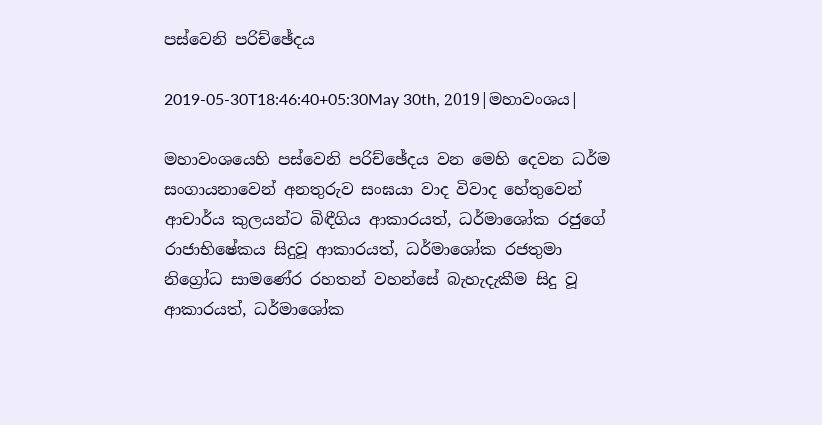පස්වෙනි පරිච්ඡේදය

2019-05-30T18:46:40+05:30May 30th, 2019|මහාවංශය|

මහාවංශයෙහි පස්වෙනි පරිච්ඡේදය වන මෙහි දෙවන ධර්ම සංගායනාවෙන් අනතුරුව සංඝයා වාද විවාද හේතුවෙන් ආචාර්ය කුලයන්ට බිඳීගිය ආකාරයත්, ධර්මාශෝක රජුගේ රාජාභිෂේකය සිදුවූ ආකාරයත්, ධර්මාශෝක රජතුමා නිග්‍රෝධ සාමණේර රහතන් වහන්සේ බැහැදැකීම සිදු වූ ආකාරයත්, ධර්මාශෝක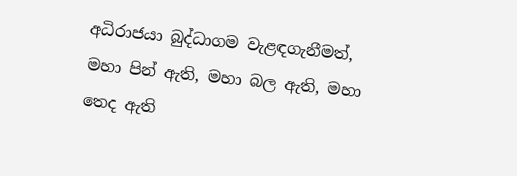අධිරාජයා බුද්ධාගම වැළඳගැනීමත්, මහා පින් ඇති, මහා බල ඇති, මහා තෙද ඇති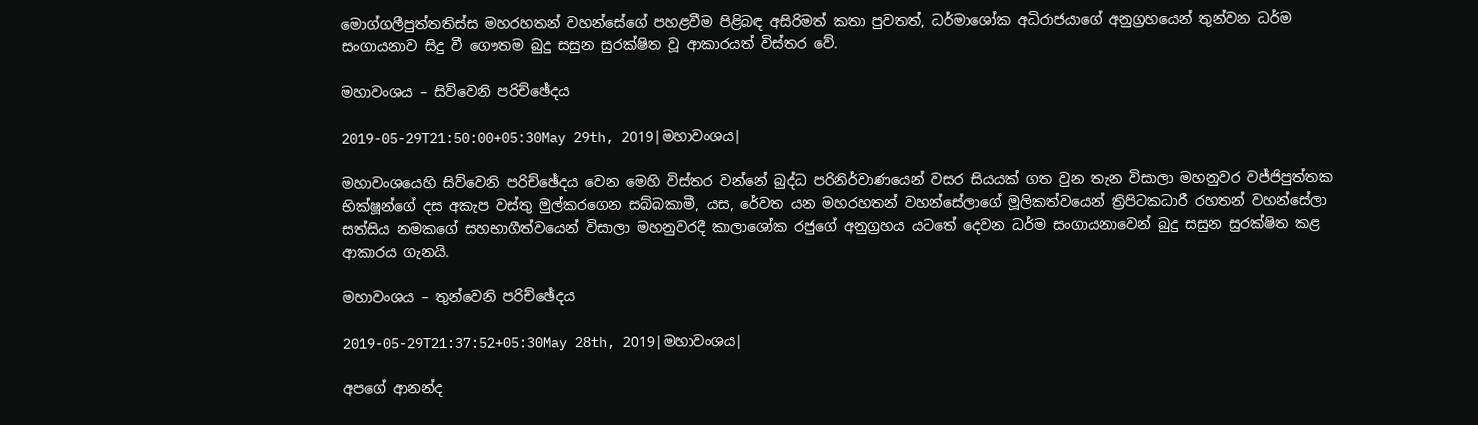මොග්ගලීපුත්තතිස්ස මහරහතන් වහන්සේගේ පහළවීම පිළිබඳ අසිරිමත් කතා පුවතත්, ධර්මාශෝක අධිරාජයාගේ අනුග්‍රහයෙන් තුන්වන ධර්ම සංගායනාව සිදු වී ගෞතම බුදු සසුන සුරක්ෂිත වූ ආකාරයත් විස්තර වේ.

මහාවංශය – සිව්වෙනි පරිච්ඡේදය

2019-05-29T21:50:00+05:30May 29th, 2019|මහාවංශය|

මහාවංශයෙහි සිව්වෙනි පරිච්ඡේදය වෙන මෙහි විස්තර වන්නේ බුද්ධ පරිනිර්වාණයෙන් වසර සියයක් ගත වුන තැන විසාලා මහනුවර වජ්ජිපුත්තක භික්ෂූන්ගේ දස අකැප වස්තු මුල්කරගෙන සබ්බකාමී, යස, රේවත යන මහරහතන් වහන්සේලාගේ මූලිකත්වයෙන් ත්‍රිපිටකධාරී රහතන් වහන්සේලා සත්සිය නමකගේ සහභාගීත්වයෙන් විසාලා මහනුවරදී කාලාශෝක රජුගේ අනුග්‍රහය යටතේ දෙවන ධර්ම සංගායනාවෙන් බුදු සසුන සුරක්ෂිත කළ ආකාරය ගැනයි.

මහාවංශය – තුන්වෙනි පරිච්ඡේදය

2019-05-29T21:37:52+05:30May 28th, 2019|මහාවංශය|

අපගේ ආනන්ද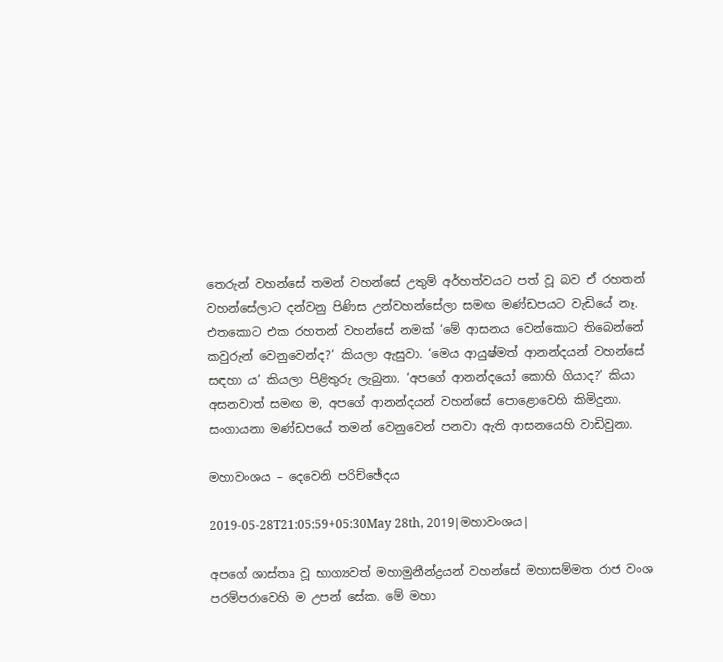තෙරුන් වහන්සේ තමන් වහන්සේ උතුම් අර්හත්වයට පත් වූ බව ඒ රහතන් වහන්සේලාට දන්වනු පිණිස උන්වහන්සේලා සමඟ මණ්ඩපයට වැඩියේ නෑ. එතකොට එක රහතන් වහන්සේ නමක් ‘මේ ආසනය වෙන්කොට තිබෙන්නේ කවුරුන් වෙනුවෙන්ද?’ කියලා ඇසුවා. ‘මෙය ආයුෂ්මත් ආනන්දයන් වහන්සේ සඳහා ය’ කියලා පිළිතුරු ලැබුනා. ‘අපගේ ආනන්දයෝ කොහි ගියාද?’ කියා අසනවාත් සමඟ ම, අපගේ ආනන්දයන් වහන්සේ පොළොවෙහි කිමිදුනා. සංගායනා මණ්ඩපයේ තමන් වෙනුවෙන් පනවා ඇති ආසනයෙහි වාඩිවුනා.

මහාවංශය – දෙවෙනි පරිච්ඡේදය

2019-05-28T21:05:59+05:30May 28th, 2019|මහාවංශය|

අපගේ ශාස්තෘ වූ භාග්‍යවත් මහාමුනීන්ද්‍රයන් වහන්සේ මහාසම්මත රාජ වංශ පරම්පරාවෙහි ම උපන් සේක. මේ මහා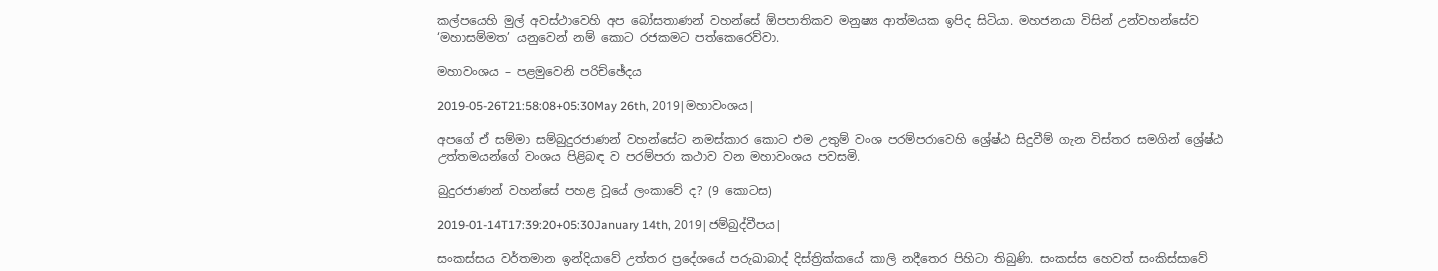කල්පයෙහි මුල් අවස්ථාවෙහි අප බෝසතාණන් වහන්සේ ඕපපාතිකව මනුෂ්‍ය ආත්මයක ඉපිද සිටියා. මහජනයා විසින් උන්වහන්සේව ‘මහාසම්මත’ යනුවෙන් නම් කොට රජකමට පත්කෙරෙව්වා.

මහාවංශය – පළමුවෙනි පරිච්ඡේදය

2019-05-26T21:58:08+05:30May 26th, 2019|මහාවංශය|

අපගේ ඒ සම්මා සම්බුදුරජාණන් වහන්සේට නමස්කාර කොට එම උතුම් වංශ පරම්පරාවෙහි ශ්‍රේෂ්ඨ සිදුවීම් ගැන විස්තර සමගින් ශ්‍රේෂ්ඨ උත්තමයන්ගේ වංශය පිළිබඳ ව පරම්පරා කථාව වන මහාවංශය පවසමි.

බුදුරජාණන් වහන්සේ පහළ වූයේ ලංකාවේ ද? (9 කොටස)

2019-01-14T17:39:20+05:30January 14th, 2019|ජම්බුද්වීපය|

සංකස්සය වර්තමාන ඉන්දියාවේ උත්තර ප්‍රදේශයේ පරුඛාබාද් දිස්ත්‍රික්කයේ කාලි නදීතෙර පිහිටා තිබුණි. සංකස්ස හෙවත් සංකිස්සාවේ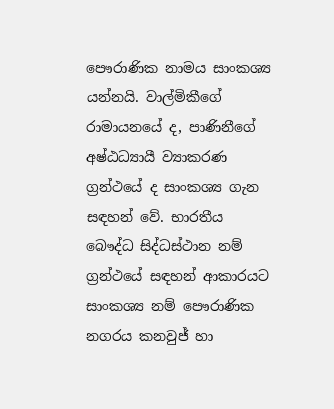පෞරාණික නාමය සාංකශ්‍ය යන්නයි. වාල්මිකීගේ රාමායනයේ ද, පාණිනීගේ අෂ්ඨධ්‍යායී ව්‍යාකරණ ග්‍රන්ථයේ ද සාංකශ්‍ය ගැන සඳහන් වේ. භාරතීය බෞද්ධ සිද්ධස්ථාන නම් ග්‍රන්ථයේ සඳහන් ආකාරයට සාංකශ්‍ය නම් පෞරාණික නගරය කනවුජ් හා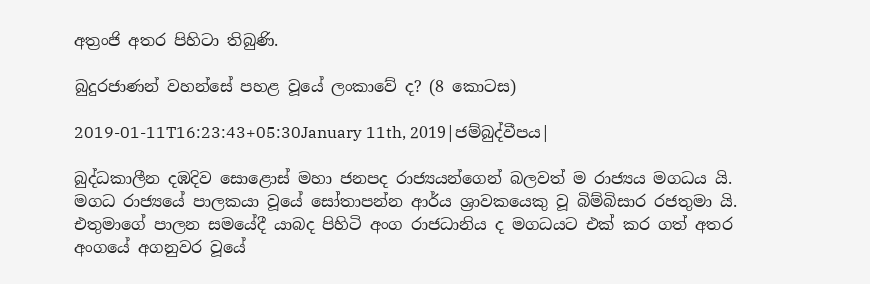අත්‍රංජි අතර පිහිටා තිබුණි.

බුදුරජාණන් වහන්සේ පහළ වූයේ ලංකාවේ ද? (8 කොටස)

2019-01-11T16:23:43+05:30January 11th, 2019|ජම්බුද්වීපය|

බුද්ධකාලීන දඹදිව සොළොස් මහා ජනපද රාජ්‍යයන්ගෙන් බලවත් ම රාජ්‍යය මගධය යි. මගධ රාජ්‍යයේ පාලකයා වූයේ සෝතාපන්න ආර්ය ශ්‍රාවකයෙකු වූ බිම්බිසාර රජතුමා යි. එතුමාගේ පාලන සමයේදී යාබද පිහිටි අංග රාජධානිය ද මගධයට එක් කර ගත් අතර අංගයේ අගනුවර වූයේ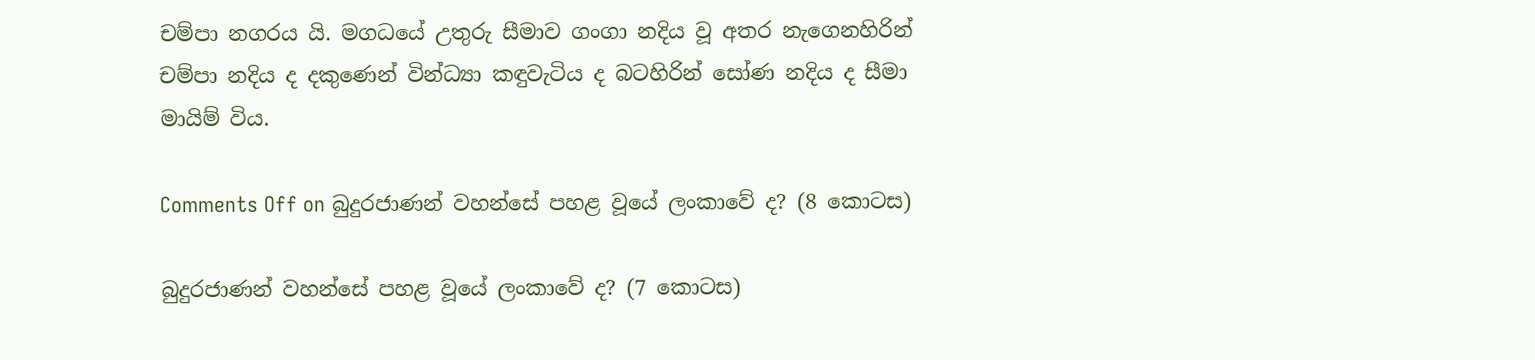චම්පා නගරය යි. මගධයේ උතුරු සීමාව ගංගා නදිය වූ අතර නැගෙනහිරින් චම්පා නදිය ද දකුණෙන් වින්ධ්‍යා කඳුවැටිය ද බටහිරින් සෝණ නදිය ද සීමා මායිම් විය.

Comments Off on බුදුරජාණන් වහන්සේ පහළ වූයේ ලංකාවේ ද? (8 කොටස)

බුදුරජාණන් වහන්සේ පහළ වූයේ ලංකාවේ ද? (7 කොටස)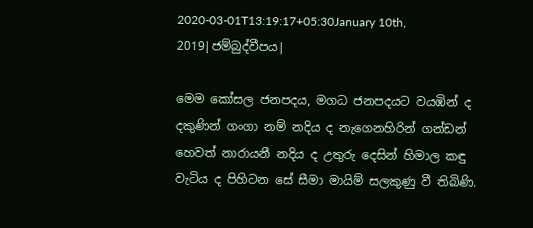2020-03-01T13:19:17+05:30January 10th, 2019|ජම්බුද්වීපය|

මෙම කෝසල ජනපදය, මගධ ජනපදයට වයඹින් ද දකුණින් ගංගා නම් නදිය ද නැගෙනහිරින් ගන්ඩන් හෙවත් නාරායනී නදිය ද උතුරු දෙසින් හිමාල කඳු වැටිය ද පිහිටන සේ සීමා මායිම් සලකුණු වී තිබිණි.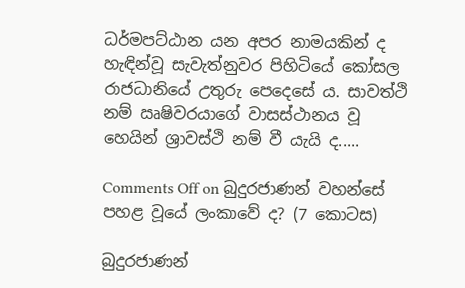ධර්මපට්ඨාන යන අපර නාමයකින් ද හැඳින්වූ සැවැත්නුවර පිහිටියේ කෝසල රාජධානියේ උතුරු පෙදෙසේ ය. සාවත්ථි නම් ඍෂිවරයාගේ වාසස්ථානය වූ හෙයින් ශ්‍රාවස්ථි නම් වී යැයි ද.....

Comments Off on බුදුරජාණන් වහන්සේ පහළ වූයේ ලංකාවේ ද? (7 කොටස)

බුදුරජාණන්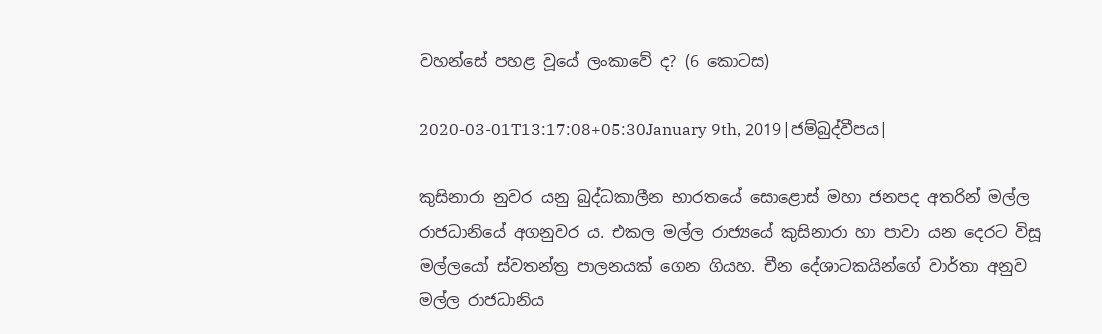වහන්සේ පහළ වූයේ ලංකාවේ ද? (6 කොටස)

2020-03-01T13:17:08+05:30January 9th, 2019|ජම්බුද්වීපය|

කුසිනාරා නුවර යනු බුද්ධකාලීන භාරතයේ සොළොස් මහා ජනපද අතරින් මල්ල රාජධානියේ අගනුවර ය. එකල මල්ල රාජ්‍යයේ කුසිනාරා හා පාවා යන දෙරට විසූ මල්ලයෝ ස්වතන්ත්‍ර පාලනයක් ගෙන ගියහ. චීන දේශාටකයින්ගේ වාර්තා අනුව මල්ල රාජධානිය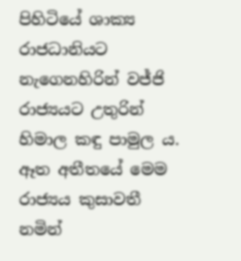පිහිටියේ ශාක්‍ය රාජධානියට නැගෙනහිරින් වජ්ජි රාජ්‍යයට උතුරින් හිමාල කඳු පාමුල ය. ඈත අතීතයේ මෙම රාජ්‍යය කුසාවතී නමින්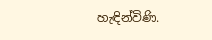හැඳින්විණි.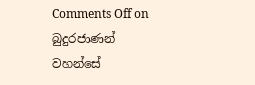Comments Off on බුදුරජාණන් වහන්සේ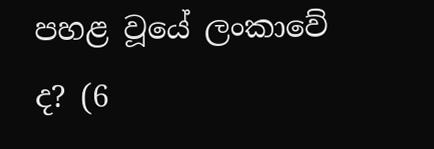පහළ වූයේ ලංකාවේ ද? (6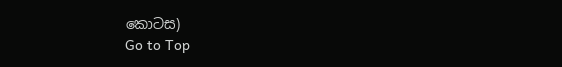කොටස)
Go to Top